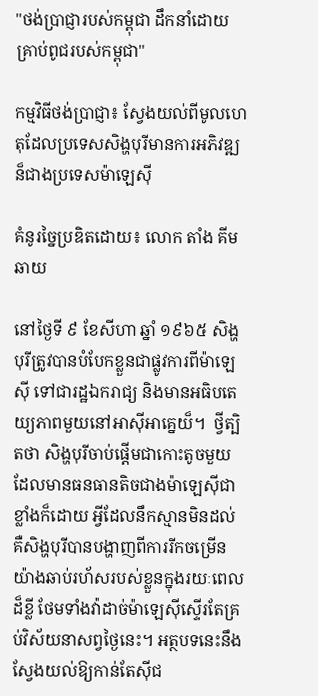"ថង់ប្រាជ្ញារបស់កម្ពុជា ដឹកនាំដោយគ្រាប់ពូជរបស់កម្ពុជា"

កម្មវិធីថង់ប្រាជ្ញា៖ ស្វែងយល់ពីមូលហេតុដែលប្រទេសសិង្ហបុរីមានការអភិវឌ្ឍន៏ជាងប្រទេសម៉ាឡេស៊ី

គំនូរច្នៃប្រឌិតដោយ៖ លោក តាំង គីមឆាយ

នៅថ្ងៃទី ៩ ខែសីហា ឆ្នាំ ១៩៦៥ សិង្ហបុរីត្រូវបានបំបែកខ្លួនជាផ្លូវការពីម៉ាឡេស៊ី ទៅជារដ្ឋឯករាជ្យ និងមានអធិបតេយ្យភាពមួយនៅអាស៊ីអាគ្នេយ៏។  ថ្វីត្បិតថា សិង្ហបុរីចាប់ផ្តើមជាកោះតូចមួយដែលមានធនធានតិចជាងម៉ាឡេស៊ីជាខ្លាំងក៏ដោយ អ្វីដែលនឹកស្មានមិនដល់គឺសិង្ហបុរីបានបង្ហាញពីការរីកចម្រើនយ៉ាងឆាប់រហ័សរបស់ខ្លួនក្នុងរយៈពេលដ៏ខ្លី ថែមទាំងវ៉ាដាច់ម៉ាឡេស៊ីស្ទើរតែគ្រប់វិស័យនាសព្វថ្ងៃនេះ។ អត្ថបទនេះនឹងស្វែងយល់ឱ្យកាន់តែស៊ីជ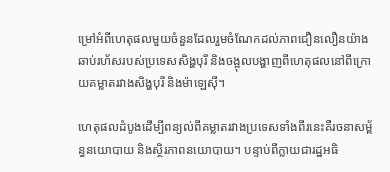ម្រៅអំពីហេតុផលមួយចំនួនដែលរួមចំណែកដល់ភាពជឿនលឿនយ៉ាងឆាប់រហ័សរបស់ប្រទេសសិង្ហបុរី និងចង្អុលបង្ហាញពីហេតុផលនៅពីក្រោយគម្លាតរវាងសិង្ហបុរី និងម៉ាឡេស៊ី។

ហេតុផលដំបូងដើម្បីពន្យល់ពីគម្លាតរវាងប្រទេសទាំងពីរនេះគឺរចនាសម្ព័ន្ធនយោបាយ និងស្ថិរភាពនយោបាយ។ បន្ទាប់ពីក្លាយជារដ្ឋអធិ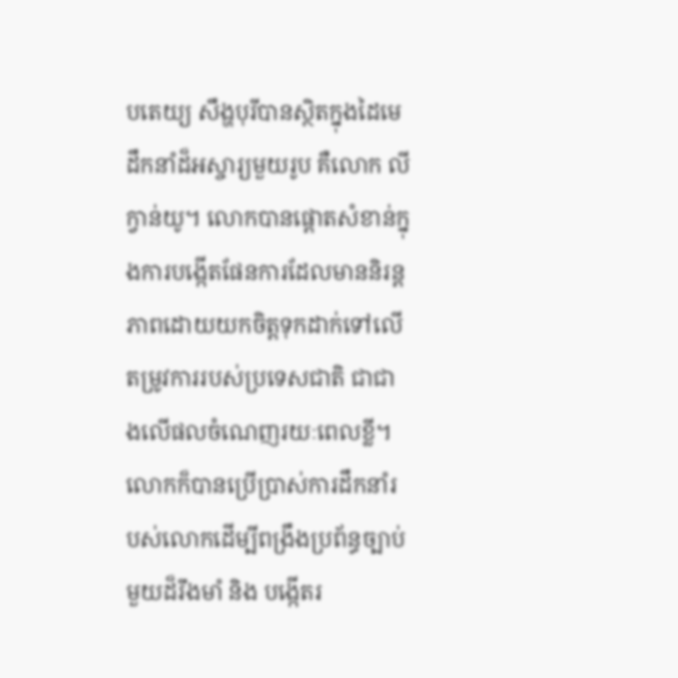បតេយ្យ សឹង្ហបុរីបានស្ថិតក្នុងដៃមេដឹកនាំដ៏អស្ចារ្យមួយរូប គឺលោក លី ក្វាន់យូ។ លោកបានផ្តោតសំខាន់ក្នុងការបង្កើតផែនការដែលមាននិរន្តភាពដោយយកចិត្តទុកដាក់ទៅលើតម្រូវការរបស់ប្រទេសជាតិ ជាជាងលើផលចំណេញរយៈពេលខ្លី។ លោកក៏បានប្រើប្រាស់ការដឹកនាំរបស់លោកដើម្បីពង្រឹងប្រព័ន្ធច្បាប់មួយដ៏រឹងមាំ និង បង្កើតរ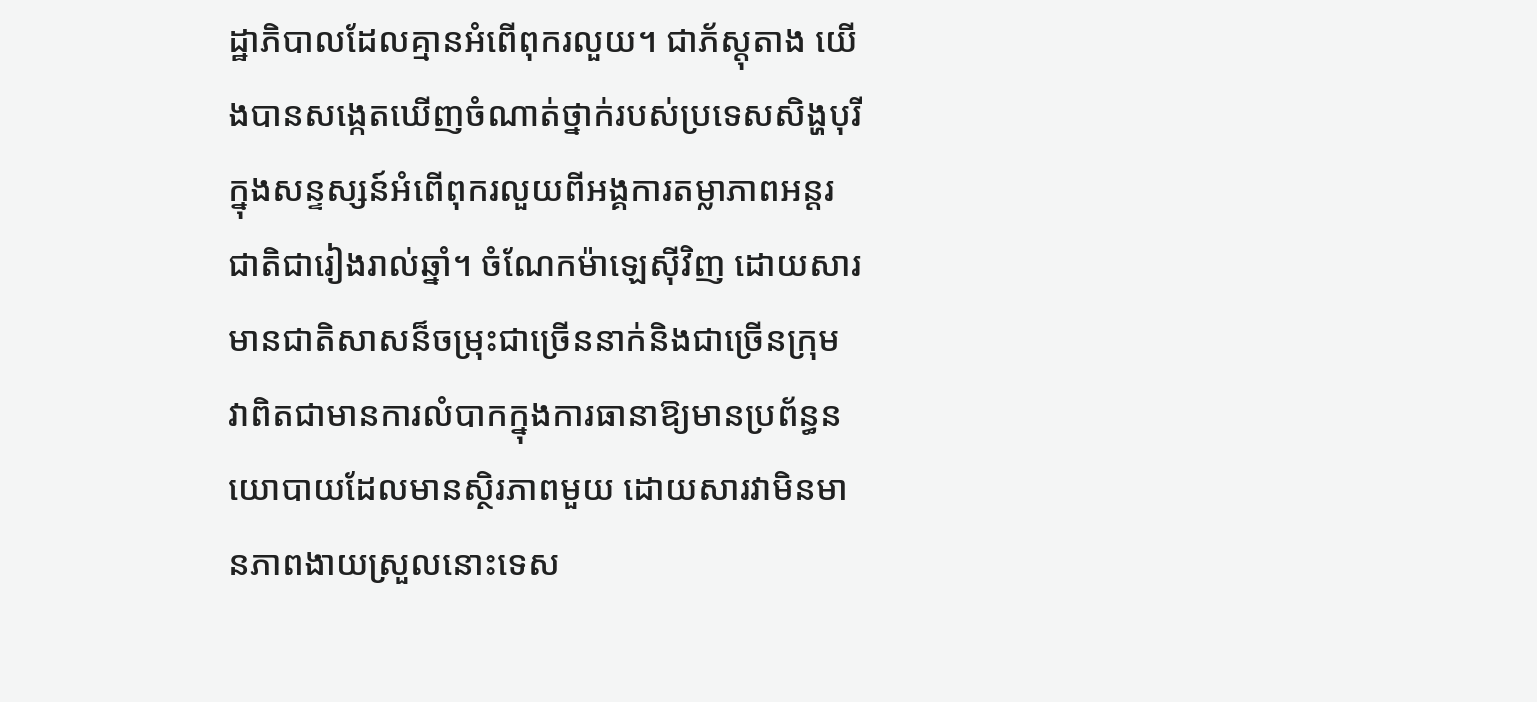ដ្ឋាភិបាលដែលគ្មានអំពើពុករលួយ។ ជាភ័ស្តុតាង យើងបានសង្កេតឃើញចំណាត់ថ្នាក់របស់ប្រទេសសិង្ហបុរីក្នុងសន្ទស្សន៍អំពើពុករលួយពីអង្គការតម្លាភាពអន្តរជាតិជារៀងរាល់ឆ្នាំ។ ចំណែកម៉ាឡេស៊ីវិញ ដោយសារមានជាតិសាសន៏ចម្រុះជាច្រើននាក់និងជាច្រើនក្រុម វាពិតជាមានការលំបាកក្នុងការធានាឱ្យមានប្រព័ន្ធនយោបាយដែលមានស្ថិរភាពមួយ ដោយសារវាមិនមានភាពងាយស្រួលនោះទេស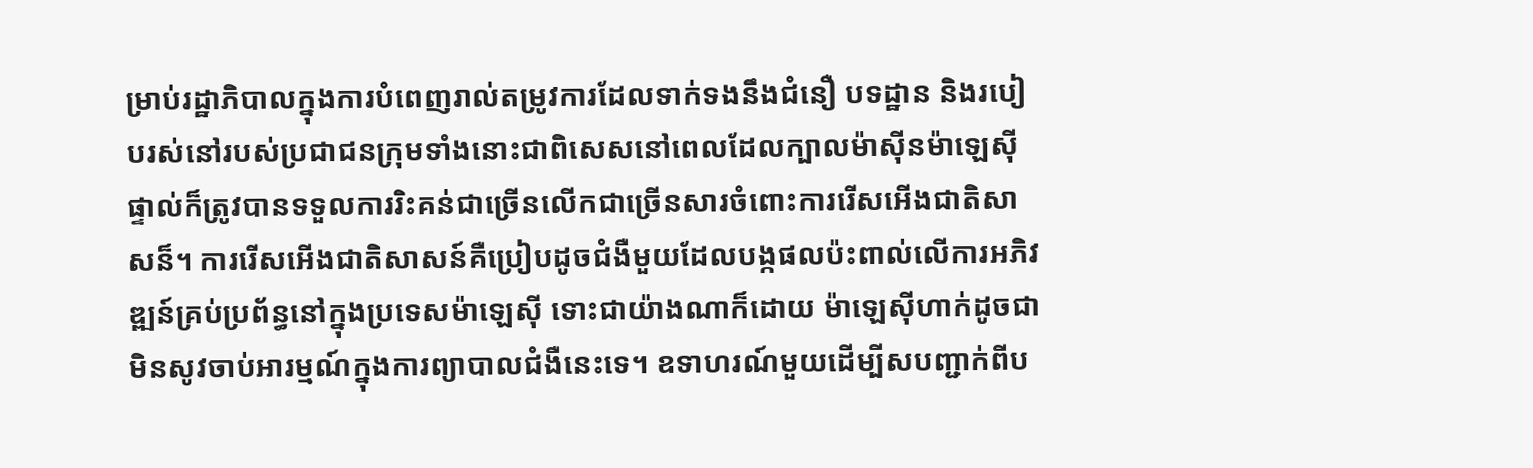ម្រាប់រដ្ឋាភិបាលក្នុងការបំពេញរាល់តម្រូវការដែលទាក់ទងនឹងជំនឿ បទដ្ឋាន និងរបៀបរស់នៅរបស់ប្រជាជនក្រុមទាំងនោះជាពិសេសនៅពេលដែលក្បាលម៉ាស៊ីនម៉ាឡេស៊ីផ្ទាល់ក៏ត្រូវបានទទួលការរិះគន់ជាច្រើនលើកជាច្រើនសារចំពោះការរើសអើងជាតិសាសន៏។ ការរើសអើងជាតិសាសន៍គឺប្រៀបដូចជំងឺមួយដែលបង្កផលប៉ះពាល់លើការអភិវឌ្ឍន៍គ្រប់ប្រព័ន្ធនៅក្នុងប្រទេសម៉ាឡេស៊ី ទោះជាយ៉ាងណាក៏ដោយ ម៉ាឡេស៊ីហាក់ដូចជាមិនសូវចាប់អារម្មណ៍ក្នុងការព្យាបាលជំងឺនេះទេ។ ឧទាហរណ៍មួយដើម្បីសបញ្ជាក់ពីប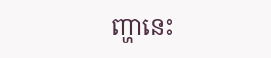ញ្ហានេះ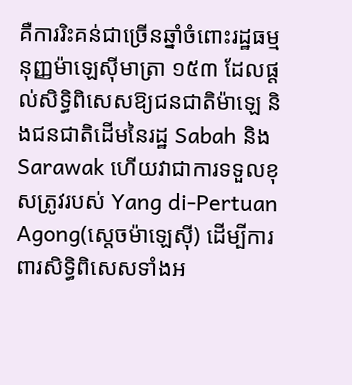គឺការរិះគន់ជាច្រើនឆ្នាំចំពោះរដ្ឋធម្មនុញ្ញម៉ាឡេស៊ីមាត្រា ១៥៣ ដែលផ្តល់សិទ្ធិពិសេសឱ្យជនជាតិម៉ាឡេ និងជនជាតិដើមនៃរដ្ឋ Sabah និង Sarawak ហើយវាជាការទទួលខុសត្រូវរបស់ Yang di-Pertuan Agong(សេ្តចម៉ាឡេស៊ី) ដើម្បីការពារសិទ្ធិពិសេសទាំងអ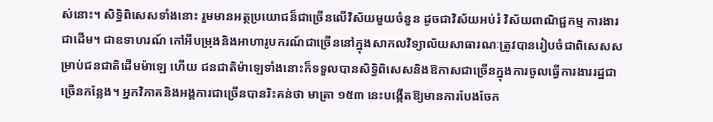ស់នោះ។ សិទ្ធិពិសេសទាំងនោះ រួមមានអត្ថប្រយោជន៏ជាច្រើនលើវិស័យមួយចំនួន ដូចជាវិស័យអប់រំ វិស័យពាណិជ្ជកម្ម ការងារជាដើម។ ជាឧទាហរណ៍ កៅអីបម្រុងនិងអាហារូបករណ៍ជាច្រើននៅក្នុងសាកលវិទ្យាល័យសាធារណៈត្រូវបានរៀបចំជាពិសេសសម្រាប់ជនជាតិដើមម៉ាឡេ ហើយ ជនជាតិម៉ាឡេទាំងនោះក៏ទទួលបានសិទ្ធិពិសេសនិងឱកាសជាច្រើនក្នុងការចូលធ្វើការងាររដ្ឋជាច្រើនកន្លែង។ អ្នកវិភាគនិងអង្គការជាច្រើនបានរិះគន់ថា មាត្រា ១៥៣ នេះបង្កើតឱ្យមានការបែងចែក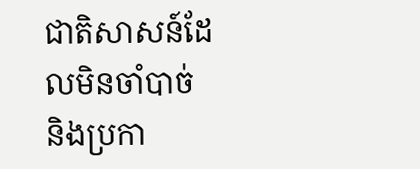ជាតិសាសន៍ដែលមិនចាំបាច់ និងប្រកា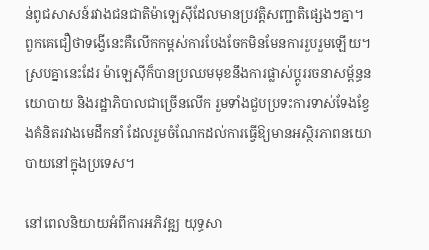ន់ពូជសាសន៍រវាងជនជាតិម៉ាឡេស៊ីដែលមានប្រវត្តិសញ្ជាតិផ្សេងៗគ្នា។ ពួកគេជឿថាទង្វើនេះគឺលើកកម្ពស់ការបែងចែកមិនមែនការរួបរួមឡើយ។ ស្របគ្នានេះដែរ ម៉ាឡេស៊ីក៏បានប្រឈមមុខនឹងការផ្លាស់ប្តូររចនាសម្ព័ន្ធនយោបាយ និងរដ្ឋាភិបាលជាច្រើនលើក រួមទាំងជួបប្រទះការទាស់ទែងខ្វែងគំនិតរវាងមេដឹកនាំ ដែលរួមចំណែកដល់ការធ្វើឱ្យមានអស្ថិរភាពនយោបាយនៅក្នុងប្រទេស។

នៅពេលនិយាយអំពីការអភិវឌ្ឍ យុទ្ធសា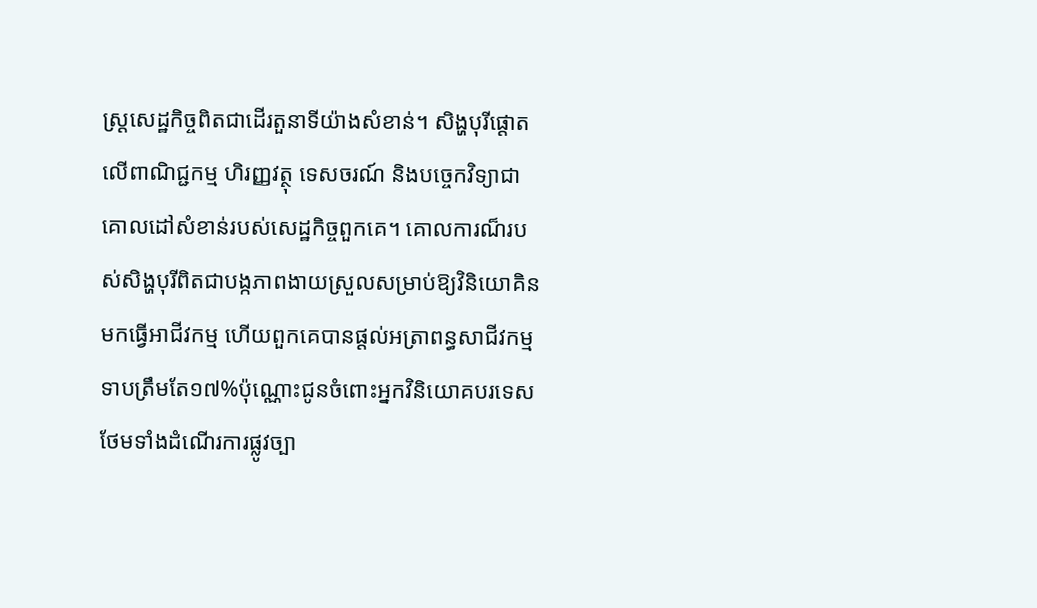ស្ត្រសេដ្ឋកិច្ចពិតជាដើរតួនាទីយ៉ាងសំខាន់។ សិង្ហបុរីផ្តោតលើពាណិជ្ជកម្ម ហិរញ្ញវត្ថុ ទេសចរណ៍ និងបច្ចេកវិទ្យាជាគោលដៅសំខាន់របស់សេដ្ឋកិច្ចពួកគេ។ គោលការណ៏របស់សិង្ហបុរីពិតជាបង្កភាពងាយស្រួលសម្រាប់ឱ្យវិនិយោគិនមកធ្វើអាជីវកម្ម ហើយពួកគេបានផ្តល់អត្រាពន្ធសាជីវកម្មទាបត្រឹមតែ១៧%ប៉ុណ្ណោះជូនចំពោះអ្នកវិនិយោគបរទេស ថែមទាំងដំណើរការផ្លូវច្បា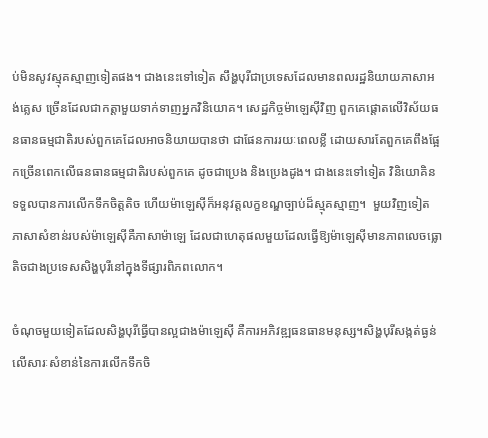ប់មិនសូវស្មុគស្មាញទៀតផង។ ជាងនេះទៅទៀត សឹង្ហបុរីជាប្រទេសដែលមានពលរដ្ឋនិយាយភាសាអង់គ្លេស ច្រើនដែលជាកត្តាមួយទាក់ទាញអ្នកវិនិយោគ។ សេដ្ឋកិច្ចម៉ាឡេស៊ីវិញ ពួកគេផ្តោតលើវិស័យធនធានធម្មជាតិរបស់ពួកគេដែលអាចនិយាយបានថា ជាផែនការរយៈពេលខ្លី ដោយសារតែពួកគេពឹងផ្អែកច្រើនពេកលើធនធានធម្មជាតិរបស់ពួកគេ ដូចជាប្រេង និងប្រេងដូង។ ជាងនេះទៅទៀត វិនិយោគិនទទួលបានការលើកទឹកចិត្តតិច ហើយម៉ាឡេស៊ីក៏អនុវត្តលក្ខខណ្ឌច្បាប់ដ៏ស្មុគស្មាញ។  មួយវិញទៀត ភាសាសំខាន់របស់ម៉ាឡេស៊ីគឺភាសាម៉ាឡេ ដែលជាហេតុផលមួយដែលធ្វើឱ្យម៉ាឡេស៊ីមានភាពលេចធ្លោតិចជាងប្រទេសសិង្ហបុរីនៅក្នុងទីផ្សារពិភពលោក។

ចំណុចមួយទៀតដែលសិង្ហបុរីធ្វើបានល្អជាងម៉ាឡេស៊ី គឺការអភិវឌ្ឍធនធានមនុស្ស។សិង្ហបុរីសង្កត់ធ្ងន់លើសារៈសំខាន់នៃការលើកទឹកចិ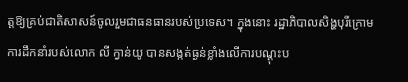ត្តឱ្យគ្រប់ជាតិសាសន៍ចូលរួមជាធនធានរបស់ប្រទេស។ ក្នុងនោះ រដ្ឋាភិបាលសិង្ហបុរីក្រោមការដឹកនាំរបស់លោក លី ក្វាន់យូ បានសង្កត់ធ្ងន់ខ្លាំងលើការបណ្តុះប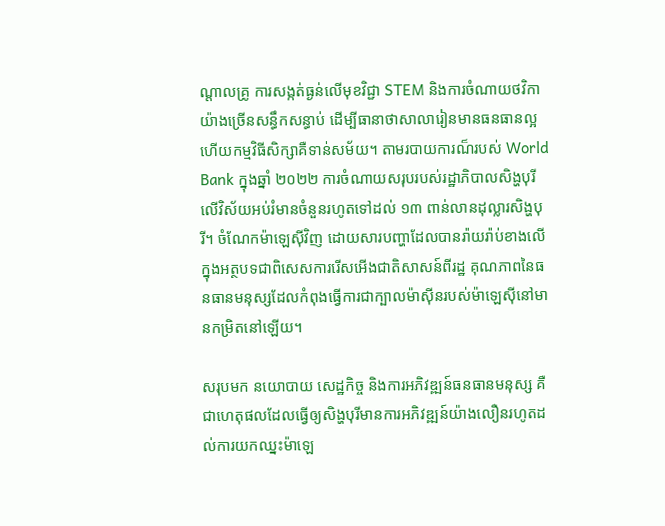ណ្តាលគ្រូ ការសង្កត់ធ្ងន់លើមុខវិជ្ជា STEM និងការចំណាយថវិកាយ៉ាងច្រើនសន្ធឹកសន្ធាប់ ដើម្បីធានាថាសាលារៀនមានធនធានល្អ ហើយកម្មវិធីសិក្សាគឺទាន់សម័យ។ តាមរបាយការណ៏របស់ World Bank ក្នុងឆ្នាំ ២០២២ ការចំណាយសរុបរបស់រដ្ឋាភិបាលសិង្ហបុរីលើវិស័យអប់រំមានចំនួនរហូតទៅដល់ ១៣ ពាន់លានដុល្លារសិង្ហបុរី។ ចំណែកម៉ាឡេស៊ីវិញ ដោយសារបញ្ហាដែលបានរ៉ាយរ៉ាប់ខាងលើក្នុងអត្ថបទជាពិសេសការរើសអើងជាតិសាសន៍ពីរដ្ឋ គុណភាពនៃធនធានមនុស្សដែលកំពុងធ្វើការជាក្បាលម៉ាស៊ីនរបស់ម៉ាឡេស៊ីនៅមានកម្រិតនៅឡើយ។

សរុបមក នយោបាយ សេដ្ឋកិច្ច និងការអភិវឌ្ឍន៍ធនធានមនុស្ស គឺជាហេតុផលដែលធ្វើឲ្យសិង្ហបុរីមានការអភិវឌ្ឍន៍យ៉ាងលឿនរហូតដល់ការយកឈ្នះម៉ាឡេ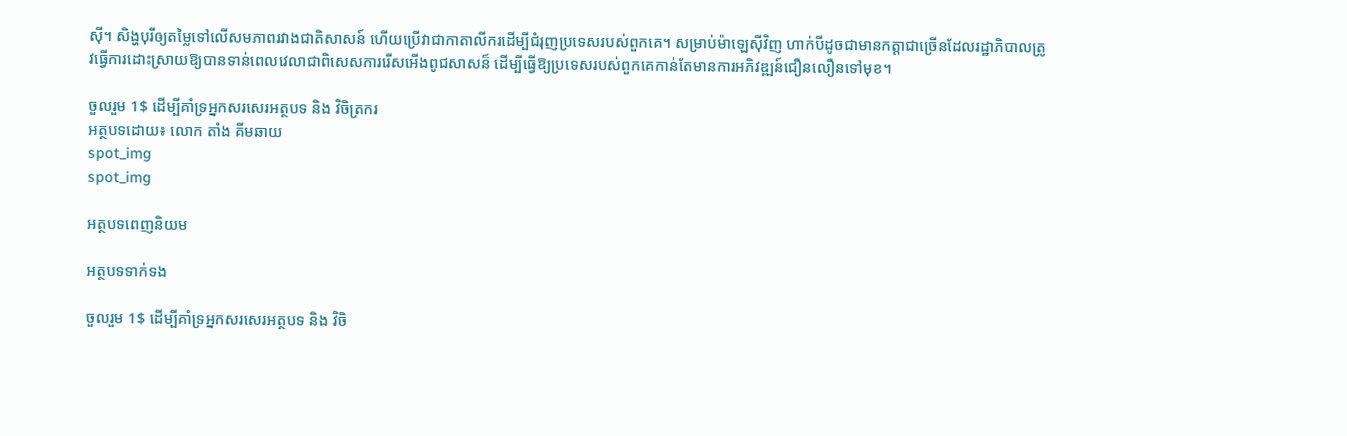ស៊ី។ សិង្ហបុរីឲ្យតម្លៃទៅលើសមភាពរវាងជាតិសាសន៍ ហើយប្រើវាជាកាតាលីករដើម្បីជំរុញប្រទេសរបស់ពួកគេ។ សម្រាប់ម៉ាឡេស៊ីវិញ ហាក់បីដូចជាមានកត្តាជាច្រើនដែលរដ្ឋាភិបាលត្រូវធ្វើការដោះស្រាយឱ្យបានទាន់ពេលវេលាជាពិសេសការរើសអើងពូជសាសន៏ ដើម្បីធ្វើឱ្យប្រទេសរបស់ពួកគេកាន់តែមានការអភិវឌ្ឍន៍ជឿនលឿនទៅមុខ។

ចួលរួម 1$ ដើម្បីគាំទ្រអ្នកសរសេរអត្ថបទ និង វិចិត្រករ
អត្ថបទដោយ៖ លោក តាំង គីមឆាយ
spot_img
spot_img

អត្ថបទពេញនិយម

អត្ថបទទាក់ទង

ចួលរួម 1$ ដើម្បីគាំទ្រអ្នកសរសេរអត្ថបទ និង វិចិ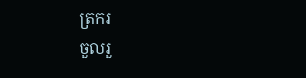ត្រករ
ចួលរួ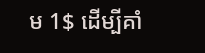ម 1$ ដើម្បីគាំ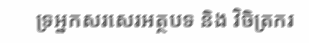ទ្រអ្នកសរសេរអត្ថបទ និង វិចិត្រករ